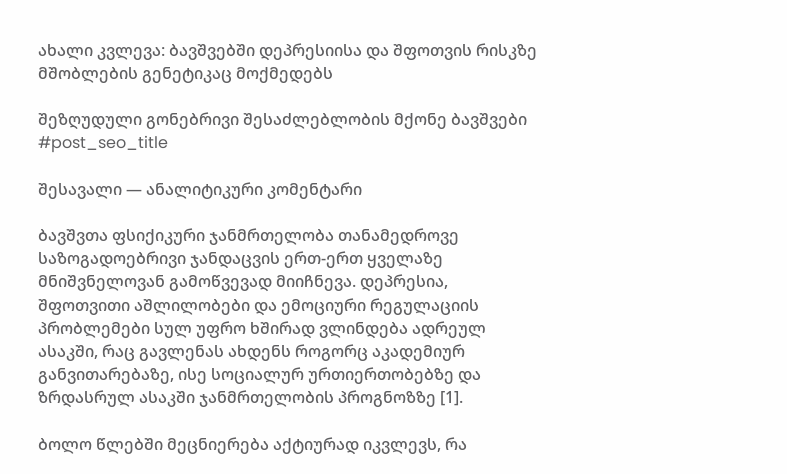ახალი კვლევა: ბავშვებში დეპრესიისა და შფოთვის რისკზე მშობლების გენეტიკაც მოქმედებს

შეზღუდული გონებრივი შესაძლებლობის მქონე ბავშვები
#post_seo_title

შესავალი — ანალიტიკური კომენტარი

ბავშვთა ფსიქიკური ჯანმრთელობა თანამედროვე საზოგადოებრივი ჯანდაცვის ერთ-ერთ ყველაზე მნიშვნელოვან გამოწვევად მიიჩნევა. დეპრესია, შფოთვითი აშლილობები და ემოციური რეგულაციის პრობლემები სულ უფრო ხშირად ვლინდება ადრეულ ასაკში, რაც გავლენას ახდენს როგორც აკადემიურ განვითარებაზე, ისე სოციალურ ურთიერთობებზე და ზრდასრულ ასაკში ჯანმრთელობის პროგნოზზე [1].

ბოლო წლებში მეცნიერება აქტიურად იკვლევს, რა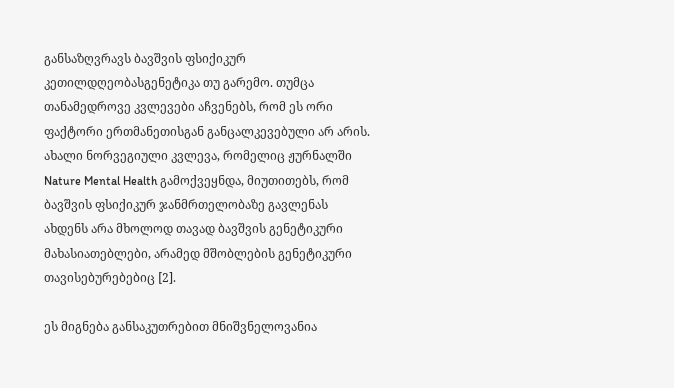განსაზღვრავს ბავშვის ფსიქიკურ კეთილდღეობასგენეტიკა თუ გარემო. თუმცა თანამედროვე კვლევები აჩვენებს, რომ ეს ორი ფაქტორი ერთმანეთისგან განცალკევებული არ არის. ახალი ნორვეგიული კვლევა, რომელიც ჟურნალში Nature Mental Health გამოქვეყნდა, მიუთითებს, რომ ბავშვის ფსიქიკურ ჯანმრთელობაზე გავლენას ახდენს არა მხოლოდ თავად ბავშვის გენეტიკური მახასიათებლები, არამედ მშობლების გენეტიკური თავისებურებებიც [2].

ეს მიგნება განსაკუთრებით მნიშვნელოვანია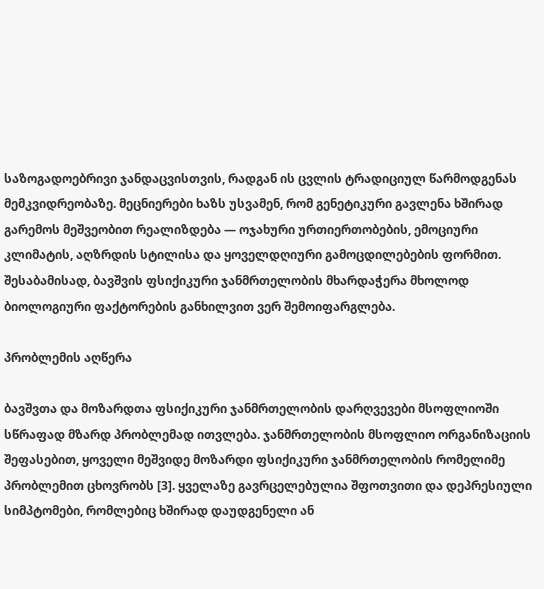საზოგადოებრივი ჯანდაცვისთვის, რადგან ის ცვლის ტრადიციულ წარმოდგენას მემკვიდრეობაზე. მეცნიერები ხაზს უსვამენ, რომ გენეტიკური გავლენა ხშირად გარემოს მეშვეობით რეალიზდება — ოჯახური ურთიერთობების, ემოციური კლიმატის, აღზრდის სტილისა და ყოველდღიური გამოცდილებების ფორმით. შესაბამისად, ბავშვის ფსიქიკური ჯანმრთელობის მხარდაჭერა მხოლოდ ბიოლოგიური ფაქტორების განხილვით ვერ შემოიფარგლება.

პრობლემის აღწერა

ბავშვთა და მოზარდთა ფსიქიკური ჯანმრთელობის დარღვევები მსოფლიოში სწრაფად მზარდ პრობლემად ითვლება. ჯანმრთელობის მსოფლიო ორგანიზაციის შეფასებით, ყოველი მეშვიდე მოზარდი ფსიქიკური ჯანმრთელობის რომელიმე პრობლემით ცხოვრობს [3]. ყველაზე გავრცელებულია შფოთვითი და დეპრესიული სიმპტომები, რომლებიც ხშირად დაუდგენელი ან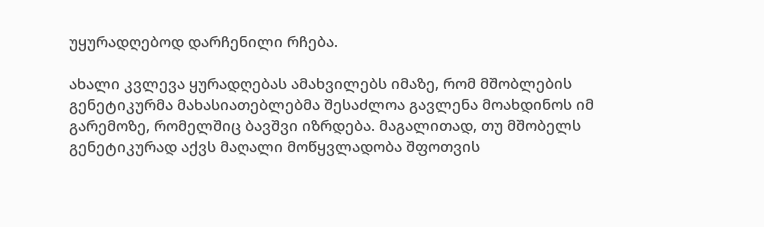უყურადღებოდ დარჩენილი რჩება.

ახალი კვლევა ყურადღებას ამახვილებს იმაზე, რომ მშობლების გენეტიკურმა მახასიათებლებმა შესაძლოა გავლენა მოახდინოს იმ გარემოზე, რომელშიც ბავშვი იზრდება. მაგალითად, თუ მშობელს გენეტიკურად აქვს მაღალი მოწყვლადობა შფოთვის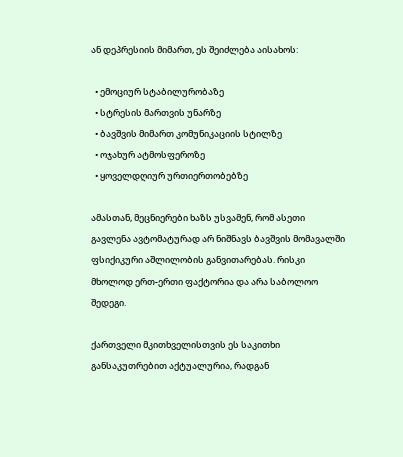ან დეპრესიის მიმართ, ეს შეიძლება აისახოს:

  • ემოციურ სტაბილურობაზე
  • სტრესის მართვის უნარზე
  • ბავშვის მიმართ კომუნიკაციის სტილზე
  • ოჯახურ ატმოსფეროზე
  • ყოველდღიურ ურთიერთობებზე

ამასთან, მეცნიერები ხაზს უსვამენ, რომ ასეთი გავლენა ავტომატურად არ ნიშნავს ბავშვის მომავალში ფსიქიკური აშლილობის განვითარებას. რისკი მხოლოდ ერთ-ერთი ფაქტორია და არა საბოლოო შედეგი.

ქართველი მკითხველისთვის ეს საკითხი განსაკუთრებით აქტუალურია, რადგან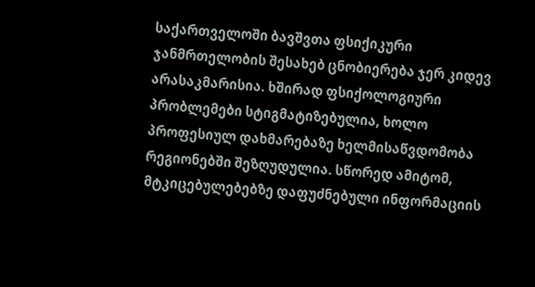საქართველოში ბავშვთა ფსიქიკური ჯანმრთელობის შესახებ ცნობიერება ჯერ კიდევ არასაკმარისია. ხშირად ფსიქოლოგიური პრობლემები სტიგმატიზებულია, ხოლო პროფესიულ დახმარებაზე ხელმისაწვდომობა რეგიონებში შეზღუდულია. სწორედ ამიტომ, მტკიცებულებებზე დაფუძნებული ინფორმაციის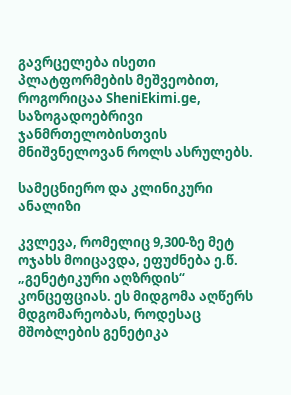გავრცელება ისეთი პლატფორმების მეშვეობით, როგორიცაა SheniEkimi.ge, საზოგადოებრივი ჯანმრთელობისთვის მნიშვნელოვან როლს ასრულებს.

სამეცნიერო და კლინიკური ანალიზი

კვლევა, რომელიც 9,300-ზე მეტ ოჯახს მოიცავდა, ეფუძნება ე.წ. „გენეტიკური აღზრდის“ კონცეფციას. ეს მიდგომა აღწერს მდგომარეობას, როდესაც მშობლების გენეტიკა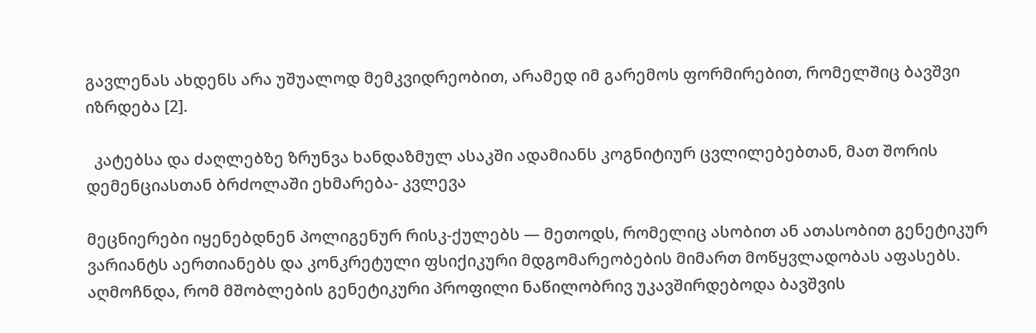გავლენას ახდენს არა უშუალოდ მემკვიდრეობით, არამედ იმ გარემოს ფორმირებით, რომელშიც ბავშვი იზრდება [2].

  კატებსა და ძაღლებზე ზრუნვა ხანდაზმულ ასაკში ადამიანს კოგნიტიურ ცვლილებებთან, მათ შორის დემენციასთან ბრძოლაში ეხმარება- კვლევა

მეცნიერები იყენებდნენ პოლიგენურ რისკ-ქულებს — მეთოდს, რომელიც ასობით ან ათასობით გენეტიკურ ვარიანტს აერთიანებს და კონკრეტული ფსიქიკური მდგომარეობების მიმართ მოწყვლადობას აფასებს. აღმოჩნდა, რომ მშობლების გენეტიკური პროფილი ნაწილობრივ უკავშირდებოდა ბავშვის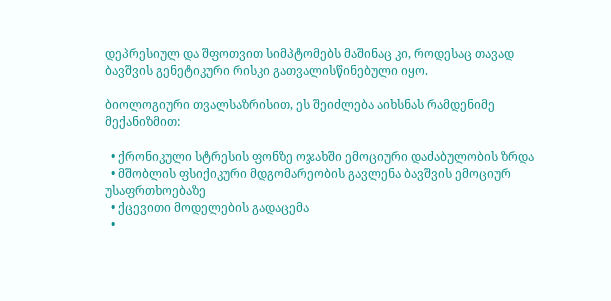დეპრესიულ და შფოთვით სიმპტომებს მაშინაც კი, როდესაც თავად ბავშვის გენეტიკური რისკი გათვალისწინებული იყო.

ბიოლოგიური თვალსაზრისით, ეს შეიძლება აიხსნას რამდენიმე მექანიზმით:

  • ქრონიკული სტრესის ფონზე ოჯახში ემოციური დაძაბულობის ზრდა
  • მშობლის ფსიქიკური მდგომარეობის გავლენა ბავშვის ემოციურ უსაფრთხოებაზე
  • ქცევითი მოდელების გადაცემა
  •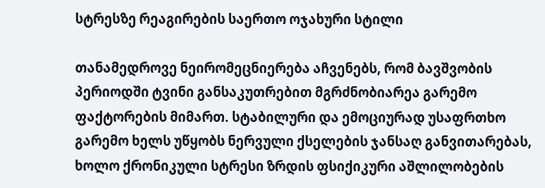სტრესზე რეაგირების საერთო ოჯახური სტილი

თანამედროვე ნეირომეცნიერება აჩვენებს, რომ ბავშვობის პერიოდში ტვინი განსაკუთრებით მგრძნობიარეა გარემო ფაქტორების მიმართ. სტაბილური და ემოციურად უსაფრთხო გარემო ხელს უწყობს ნერვული ქსელების ჯანსაღ განვითარებას, ხოლო ქრონიკული სტრესი ზრდის ფსიქიკური აშლილობების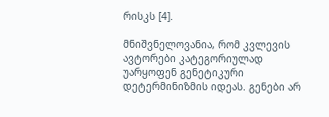რისკს [4].

მნიშვნელოვანია, რომ კვლევის ავტორები კატეგორიულად უარყოფენ გენეტიკური დეტერმინიზმის იდეას. გენები არ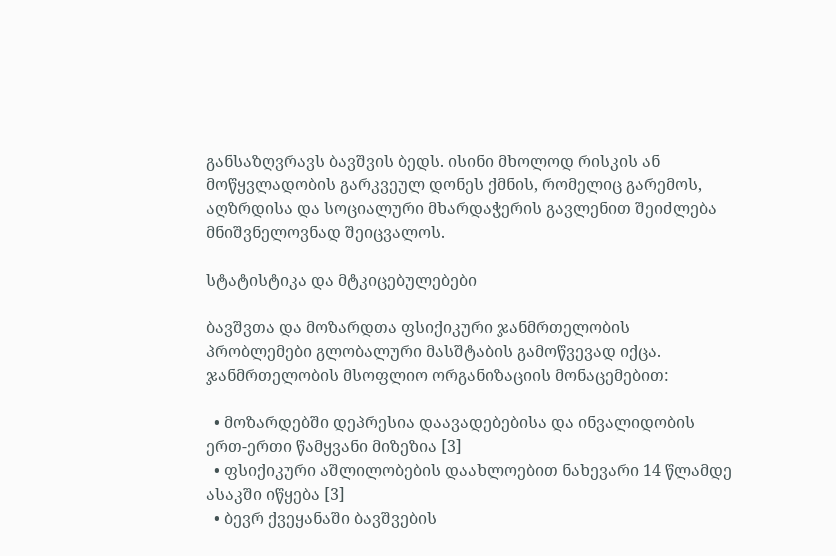განსაზღვრავს ბავშვის ბედს. ისინი მხოლოდ რისკის ან მოწყვლადობის გარკვეულ დონეს ქმნის, რომელიც გარემოს, აღზრდისა და სოციალური მხარდაჭერის გავლენით შეიძლება მნიშვნელოვნად შეიცვალოს.

სტატისტიკა და მტკიცებულებები

ბავშვთა და მოზარდთა ფსიქიკური ჯანმრთელობის პრობლემები გლობალური მასშტაბის გამოწვევად იქცა. ჯანმრთელობის მსოფლიო ორგანიზაციის მონაცემებით:

  • მოზარდებში დეპრესია დაავადებებისა და ინვალიდობის ერთ-ერთი წამყვანი მიზეზია [3]
  • ფსიქიკური აშლილობების დაახლოებით ნახევარი 14 წლამდე ასაკში იწყება [3]
  • ბევრ ქვეყანაში ბავშვების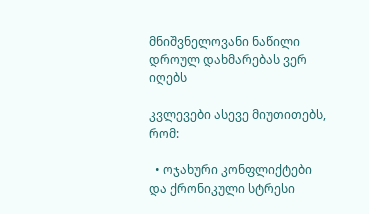მნიშვნელოვანი ნაწილი დროულ დახმარებას ვერ იღებს

კვლევები ასევე მიუთითებს, რომ:

  • ოჯახური კონფლიქტები და ქრონიკული სტრესი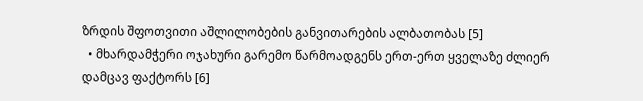ზრდის შფოთვითი აშლილობების განვითარების ალბათობას [5]
  • მხარდამჭერი ოჯახური გარემო წარმოადგენს ერთ-ერთ ყველაზე ძლიერ დამცავ ფაქტორს [6]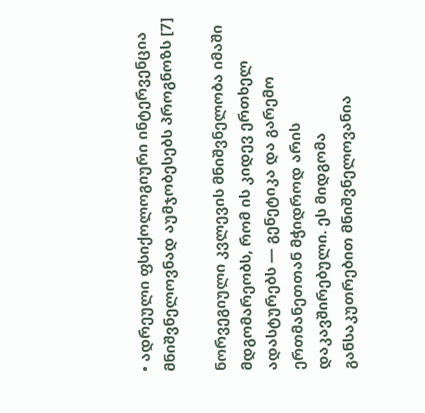• ადრეული ფსიქოლოგიური ინტერვენცია მნიშვნელოვნად აუმჯობესებს პროგნოზს [7]

ნორვეგიული კვლევის მნიშვნელობა იმაში მდგომარეობს, რომ ის კიდევ ერთხელ ადასტურებს — გენეტიკა და გარემო ერთმანეთთან მჭიდროდ არის დაკავშირებული. ეს მიდგომა განსაკუთრებით მნიშვნელოვანია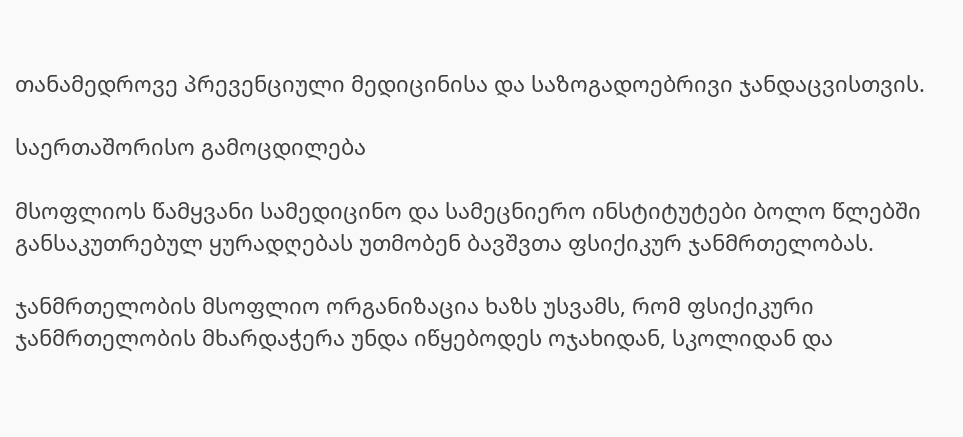თანამედროვე პრევენციული მედიცინისა და საზოგადოებრივი ჯანდაცვისთვის.

საერთაშორისო გამოცდილება

მსოფლიოს წამყვანი სამედიცინო და სამეცნიერო ინსტიტუტები ბოლო წლებში განსაკუთრებულ ყურადღებას უთმობენ ბავშვთა ფსიქიკურ ჯანმრთელობას.

ჯანმრთელობის მსოფლიო ორგანიზაცია ხაზს უსვამს, რომ ფსიქიკური ჯანმრთელობის მხარდაჭერა უნდა იწყებოდეს ოჯახიდან, სკოლიდან და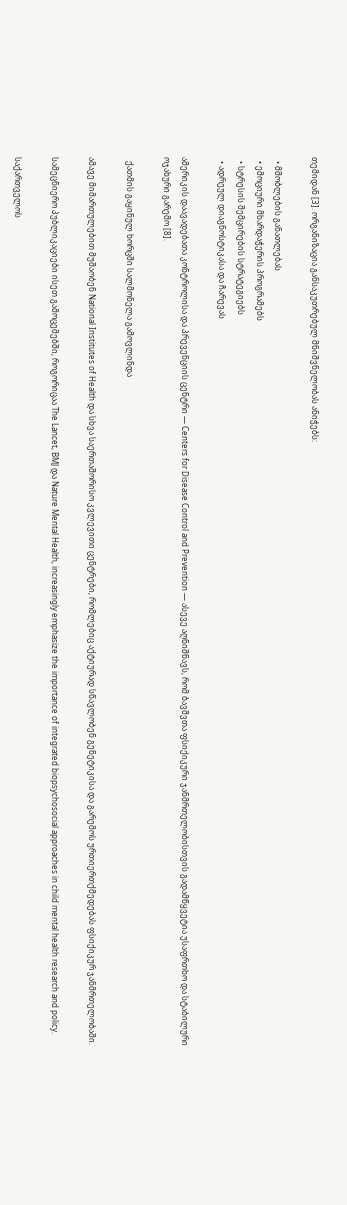თემიდან [3]. ორგანიზაცია განსაკუთრებულ მნიშვნელობას ანიჭებს:

  • მშობლების განათლებას
  • ემოციური მხარდაჭერის პროგრამებს
  • სტრესის შემცირების სტრატეგიებს
  • ადრეულ დიაგნოსტიკასა და ჩარევას

ამერიკის დაავადებათა კონტროლისა და პრევენციის ცენტრი — Centers for Disease Control and Prevention — ასევე აღნიშნავს, რომ ბავშვთა ფსიქიკური ჯანმრთელობისთვის გადამწყვეტია უსაფრთხო და სტაბილური ოჯახური გარემო [8].

  ქათმის გაყინულ ხორცში სალმონელა გამოვლინდა

ამავე მიმართულებით მუშაობენ National Institutes of Health და სხვა საერთაშორისო კვლევითი ცენტრები, რომლებიც აქტიურად სწავლობენ გენეტიკისა და გარემოს ურთიერთქმედებას ფსიქიკურ ჯანმრთელობაში.

სამეცნიერო პუბლიკაციები ისეთ გამოცემებში, როგორიცაა The Lancet, BMJ და Nature Mental Health, increasingly emphasize the importance of integrated biopsychosocial approaches in child mental health research and policy.

საქართველოს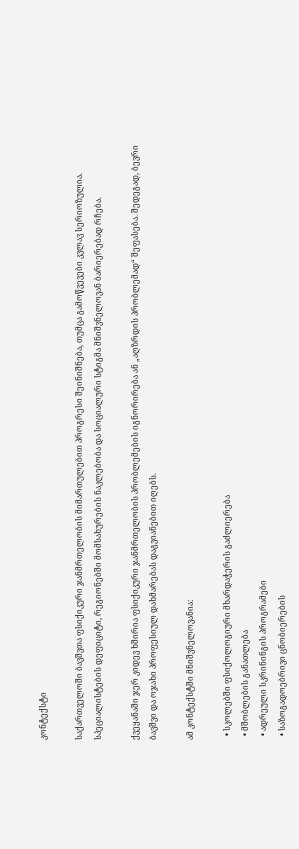კონტექსტი

საქართველოში ბავშვთა ფსიქიკური ჯანმრთელობის მიმართულებით პროგრესი შეინიშნება, თუმცა გამოწვევები კვლავ სერიოზულია. სპეციალისტების დეფიციტი, რეგიონებში მომსახურების ნაკლებობა და სოციალური სტიგმა მნიშვნელოვან ბარიერებად რჩება.

ქვეყანაში ჯერ კიდევ ხშირია ფსიქიკური ჯანმრთელობის პრობლემების იგნორირება ან „აღზრდის პრობლემად“ შეფასება. შედეგად, ბევრი ბავშვი და ოჯახი პროფესიულ დახმარებას დაგვიანებით იღებს.

ამ კონტექსტში მნიშვნელოვანია:

  • სკოლებში ფსიქოლოგიური მხარდაჭერის გაძლიერება
  • მშობლების განათლება
  • ადრეული სკრინინგის პროგრამები
  • საზოგადოებრივი ცნობიერების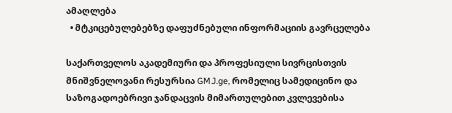ამაღლება
  • მტკიცებულებებზე დაფუძნებული ინფორმაციის გავრცელება

საქართველოს აკადემიური და პროფესიული სივრცისთვის მნიშვნელოვანი რესურსია GMJ.ge, რომელიც სამედიცინო და საზოგადოებრივი ჯანდაცვის მიმართულებით კვლევებისა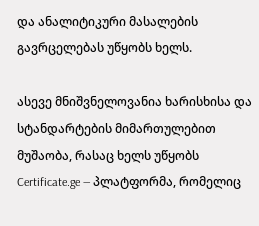და ანალიტიკური მასალების გავრცელებას უწყობს ხელს.

ასევე მნიშვნელოვანია ხარისხისა და სტანდარტების მიმართულებით მუშაობა, რასაც ხელს უწყობს Certificate.ge — პლატფორმა, რომელიც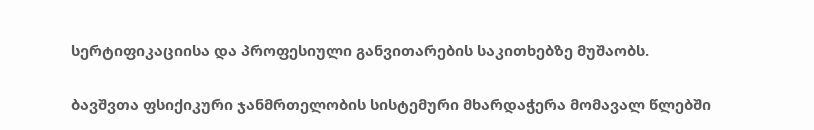სერტიფიკაციისა და პროფესიული განვითარების საკითხებზე მუშაობს.

ბავშვთა ფსიქიკური ჯანმრთელობის სისტემური მხარდაჭერა მომავალ წლებში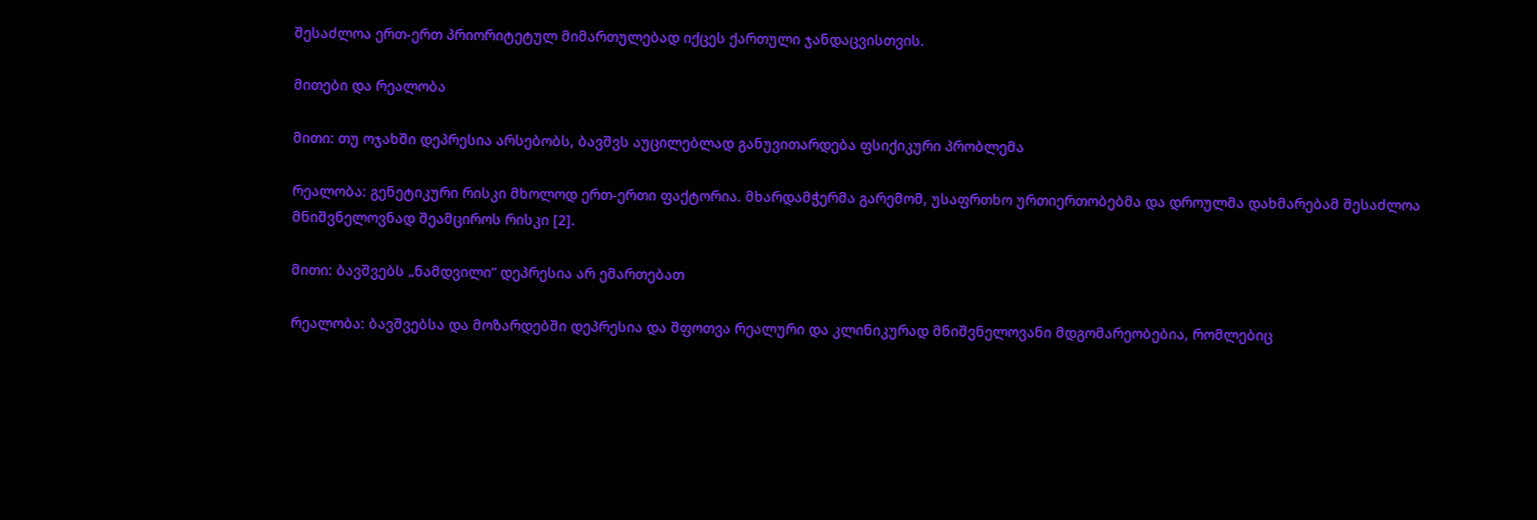შესაძლოა ერთ-ერთ პრიორიტეტულ მიმართულებად იქცეს ქართული ჯანდაცვისთვის.

მითები და რეალობა

მითი: თუ ოჯახში დეპრესია არსებობს, ბავშვს აუცილებლად განუვითარდება ფსიქიკური პრობლემა

რეალობა: გენეტიკური რისკი მხოლოდ ერთ-ერთი ფაქტორია. მხარდამჭერმა გარემომ, უსაფრთხო ურთიერთობებმა და დროულმა დახმარებამ შესაძლოა მნიშვნელოვნად შეამციროს რისკი [2].

მითი: ბავშვებს „ნამდვილი“ დეპრესია არ ემართებათ

რეალობა: ბავშვებსა და მოზარდებში დეპრესია და შფოთვა რეალური და კლინიკურად მნიშვნელოვანი მდგომარეობებია, რომლებიც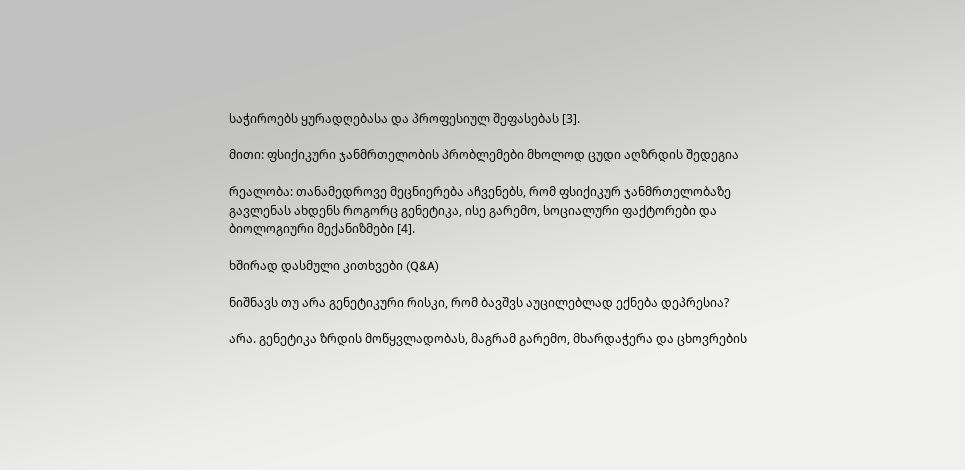საჭიროებს ყურადღებასა და პროფესიულ შეფასებას [3].

მითი: ფსიქიკური ჯანმრთელობის პრობლემები მხოლოდ ცუდი აღზრდის შედეგია

რეალობა: თანამედროვე მეცნიერება აჩვენებს, რომ ფსიქიკურ ჯანმრთელობაზე გავლენას ახდენს როგორც გენეტიკა, ისე გარემო, სოციალური ფაქტორები და ბიოლოგიური მექანიზმები [4].

ხშირად დასმული კითხვები (Q&A)

ნიშნავს თუ არა გენეტიკური რისკი, რომ ბავშვს აუცილებლად ექნება დეპრესია?

არა. გენეტიკა ზრდის მოწყვლადობას, მაგრამ გარემო, მხარდაჭერა და ცხოვრების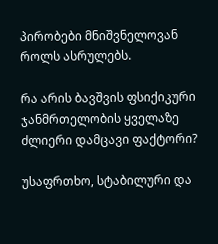პირობები მნიშვნელოვან როლს ასრულებს.

რა არის ბავშვის ფსიქიკური ჯანმრთელობის ყველაზე ძლიერი დამცავი ფაქტორი?

უსაფრთხო, სტაბილური და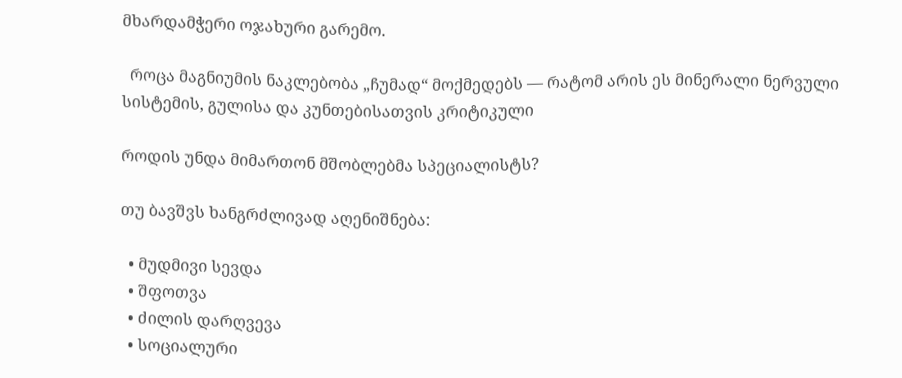მხარდამჭერი ოჯახური გარემო.

  როცა მაგნიუმის ნაკლებობა „ჩუმად“ მოქმედებს — რატომ არის ეს მინერალი ნერვული სისტემის, გულისა და კუნთებისათვის კრიტიკული

როდის უნდა მიმართონ მშობლებმა სპეციალისტს?

თუ ბავშვს ხანგრძლივად აღენიშნება:

  • მუდმივი სევდა
  • შფოთვა
  • ძილის დარღვევა
  • სოციალური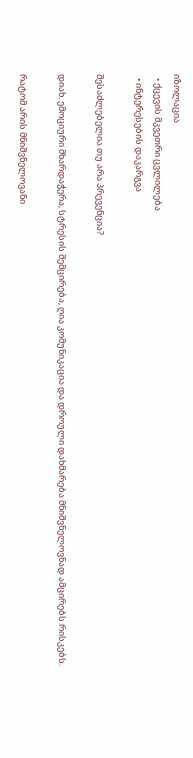იზოლაცია
  • ქცევის მკვეთრი ცვლილება
  • ინტერესების დაკარგვა

შესაძლებელია თუ არა პრევენცია?

დიახ. ემოციური მხარდაჭერა, სტრესის შემცირება, ღია კომუნიკაცია და დროული დახმარება მნიშვნელოვნად ამცირებს რისკებს.

რატომ არის მნიშვნელოვანი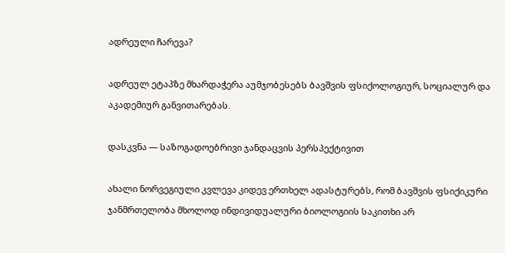ადრეული ჩარევა?

ადრეულ ეტაპზე მხარდაჭერა აუმჯობესებს ბავშვის ფსიქოლოგიურ, სოციალურ და აკადემიურ განვითარებას.

დასკვნა — საზოგადოებრივი ჯანდაცვის პერსპექტივით

ახალი ნორვეგიული კვლევა კიდევ ერთხელ ადასტურებს, რომ ბავშვის ფსიქიკური ჯანმრთელობა მხოლოდ ინდივიდუალური ბიოლოგიის საკითხი არ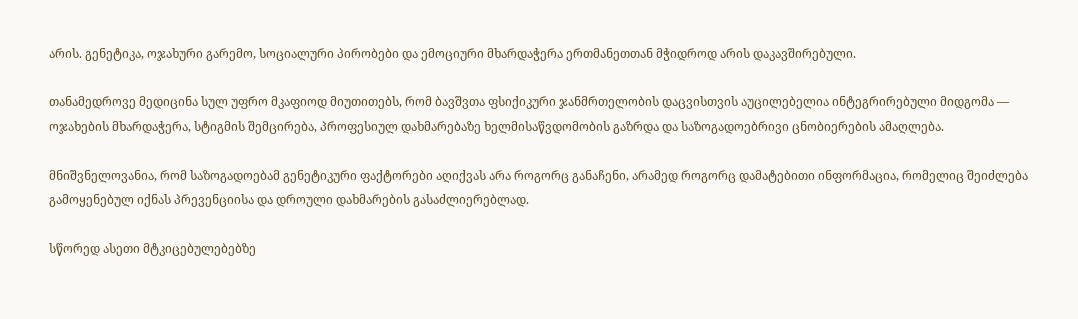არის. გენეტიკა, ოჯახური გარემო, სოციალური პირობები და ემოციური მხარდაჭერა ერთმანეთთან მჭიდროდ არის დაკავშირებული.

თანამედროვე მედიცინა სულ უფრო მკაფიოდ მიუთითებს, რომ ბავშვთა ფსიქიკური ჯანმრთელობის დაცვისთვის აუცილებელია ინტეგრირებული მიდგომა — ოჯახების მხარდაჭერა, სტიგმის შემცირება, პროფესიულ დახმარებაზე ხელმისაწვდომობის გაზრდა და საზოგადოებრივი ცნობიერების ამაღლება.

მნიშვნელოვანია, რომ საზოგადოებამ გენეტიკური ფაქტორები აღიქვას არა როგორც განაჩენი, არამედ როგორც დამატებითი ინფორმაცია, რომელიც შეიძლება გამოყენებულ იქნას პრევენციისა და დროული დახმარების გასაძლიერებლად.

სწორედ ასეთი მტკიცებულებებზე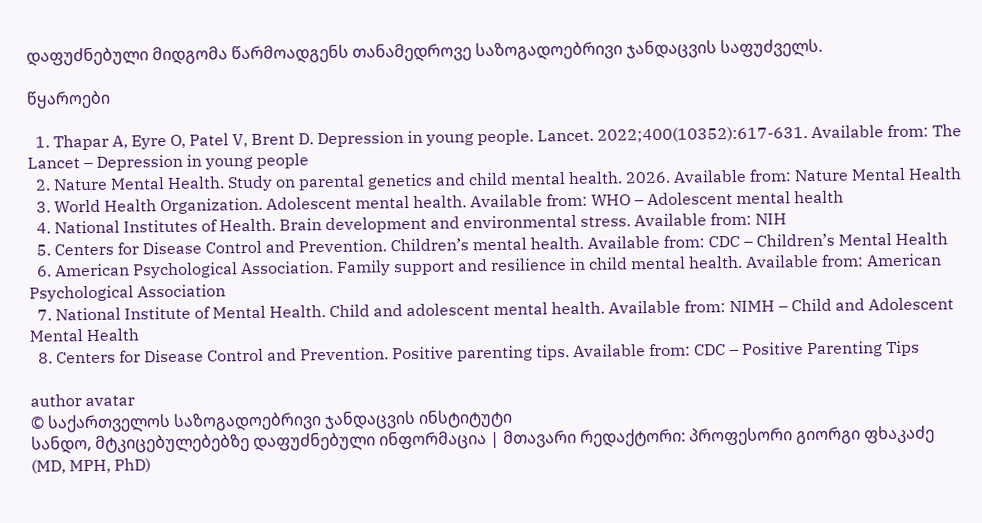დაფუძნებული მიდგომა წარმოადგენს თანამედროვე საზოგადოებრივი ჯანდაცვის საფუძველს.

წყაროები

  1. Thapar A, Eyre O, Patel V, Brent D. Depression in young people. Lancet. 2022;400(10352):617-631. Available from: The Lancet – Depression in young people
  2. Nature Mental Health. Study on parental genetics and child mental health. 2026. Available from: Nature Mental Health
  3. World Health Organization. Adolescent mental health. Available from: WHO – Adolescent mental health
  4. National Institutes of Health. Brain development and environmental stress. Available from: NIH
  5. Centers for Disease Control and Prevention. Children’s mental health. Available from: CDC – Children’s Mental Health
  6. American Psychological Association. Family support and resilience in child mental health. Available from: American Psychological Association
  7. National Institute of Mental Health. Child and adolescent mental health. Available from: NIMH – Child and Adolescent Mental Health
  8. Centers for Disease Control and Prevention. Positive parenting tips. Available from: CDC – Positive Parenting Tips

author avatar
© საქართველოს საზოგადოებრივი ჯანდაცვის ინსტიტუტი
სანდო, მტკიცებულებებზე დაფუძნებული ინფორმაცია | მთავარი რედაქტორი: პროფესორი გიორგი ფხაკაძე (MD, MPH, PhD)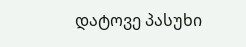დატოვე პასუხი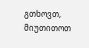გთხოვთ, მიუთითოთ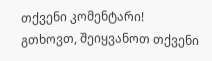თქვენი კომენტარი!
გთხოვთ, შეიყვანოთ თქვენი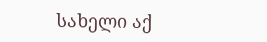სახელი აქ